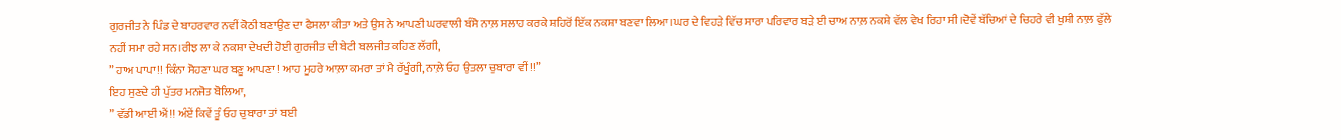ਗੁਰਜੀਤ ਨੇ ਪਿੰਡ ਦੇ ਬਾਹਰਵਾਰ ਨਵੀਂ ਕੋਠੀ ਬਣਾਉਣ ਦਾ ਫੈਸਲਾ ਕੀਤਾ ਅਤੇ ਉਸ ਨੇ ਆਪਣੀ ਘਰਵਾਲੀ ਬੰਸੋ ਨਾਲ਼ ਸਲਾਹ ਕਰਕੇ ਸ਼ਹਿਰੋਂ ਇੱਕ ਨਕਸ਼ਾ ਬਣਵਾ ਲਿਆ।ਘਰ ਦੇ ਵਿਹੜੇ ਵਿੱਚ ਸਾਰਾ ਪਰਿਵਾਰ ਬੜੇ ਈ ਚਾਅ ਨਾਲ਼ ਨਕਸ਼ੇ ਵੱਲ ਵੇਖ ਰਿਹਾ ਸੀ।ਦੋਵੇਂ ਬੱਚਿਆਂ ਦੇ ਚਿਹਰੇ ਵੀ ਖੁਸ਼ੀ ਨਾਲ਼ ਫੁੱਲੇ ਨਹੀਂ ਸਮਾ ਰਹੇ ਸਨ।ਰੀਝ ਲਾ ਕੇ ਨਕਸ਼ਾ ਦੇਖਦੀ ਹੋਈ ਗੁਰਜੀਤ ਦੀ ਬੇਟੀ ਬਲਜੀਤ ਕਹਿਣ ਲੱਗੀ,
” ਹਾਅ ਪਾਪਾ!! ਕਿੰਨਾ ਸੋਹਣਾ ਘਰ ਬਣੂ ਆਪਣਾ ! ਆਹ ਮੂਹਰੇ ਆਲ਼ਾ ਕਮਰਾ ਤਾਂ ਮੈ ਰੱਖੂੰਗੀ, ਨਾਲ਼ੇ ਓਹ ਉਤਲਾ ਚੁਬਾਰਾ ਵੀਂ !!”
ਇਹ ਸੁਣਦੇ ਹੀ ਪੁੱਤਰ ਮਨਜੋਤ ਬੋਲਿਆ,
” ਵੱਡੀ ਆਈਂ ਐਂ!! ਅੰਏਂ ਕਿਵੇਂ ਤੂੰ ਓਹ ਚੁਬਾਰਾ ਤਾਂ ਬਈ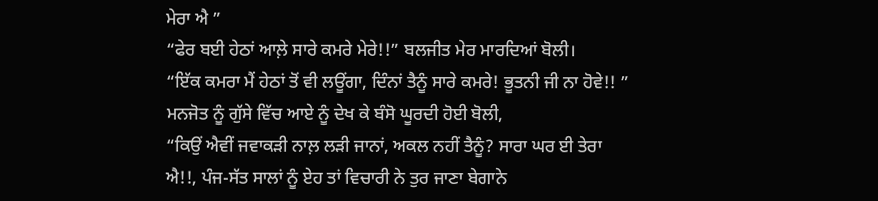ਮੇਰਾ ਐ ”
“ਫੇਰ ਬਈ ਹੇਠਾਂ ਆਲ਼ੇ ਸਾਰੇ ਕਮਰੇ ਮੇਰੇ!!” ਬਲਜੀਤ ਮੇਰ ਮਾਰਦਿਆਂ ਬੋਲੀ।
“ਇੱਕ ਕਮਰਾ ਮੈਂ ਹੇਠਾਂ ਤੋਂ ਵੀ ਲਊਂਗਾ, ਦਿੰਨਾਂ ਤੈਨੂੰ ਸਾਰੇ ਕਮਰੇ! ਭੂਤਨੀ ਜੀ ਨਾ ਹੋਵੇ!! ”
ਮਨਜੋਤ ਨੂੰ ਗੁੱਸੇ ਵਿੱਚ ਆਏ ਨੂੰ ਦੇਖ ਕੇ ਬੰਸੋ ਘੂਰਦੀ ਹੋਈ ਬੋਲੀ,
“ਕਿਉਂ ਐਵੀਂ ਜਵਾਕੜੀ ਨਾਲ਼ ਲੜੀ ਜਾਨਾਂ, ਅਕਲ ਨਹੀਂ ਤੈਨੂੰ? ਸਾਰਾ ਘਰ ਈ ਤੇਰਾ ਐ!!, ਪੰਜ-ਸੱਤ ਸਾਲਾਂ ਨੂੰ ਏਹ ਤਾਂ ਵਿਚਾਰੀ ਨੇ ਤੁਰ ਜਾਣਾ ਬੇਗਾਨੇ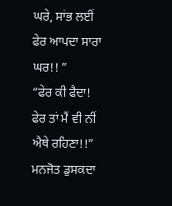ਘਰੇ, ਸਾਂਭ ਲਈਂ ਫੇਰ ਆਪਦਾ ਸਾਰਾ ਘਰ!! ”
“ਫੇਰ ਕੀ ਫੈਦਾ! ਫੇਰ ਤਾਂ ਮੈਂ ਵੀ ਨੀਂ ਐਥੇ ਰਹਿਣਾ!!” ਮਨਜੋਤ ਡੁਸਕਦਾ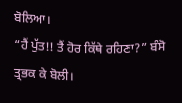ਬੋਲਿਆ।
“ਹੈਂ ਪੁੱਤ!! ਤੈਂ ਹੋਰ ਕਿੱਥੇ ਰਹਿਣਾ?” ਬੰਸੋ ਤ੍ਰਭਕ ਕੇ ਬੋਲੀ।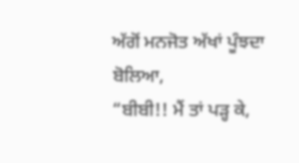ਅੱਗੋਂ ਮਨਜੋਤ ਅੱਖਾਂ ਪੂੰਝਦਾ ਬੋਲਿਆ,
“ਬੀਬੀ!! ਮੈਂ ਤਾਂ ਪੜ੍ਹ ਕੇ,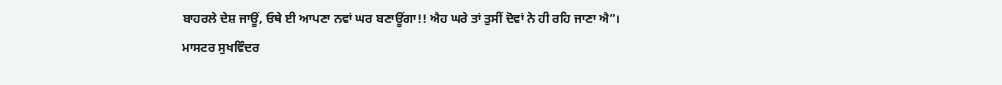ਬਾਹਰਲੇ ਦੇਸ਼ ਜਾਊਂ, ਓਥੇ ਈ ਆਪਣਾ ਨਵਾਂ ਘਰ ਬਣਾਊਂਗਾ!! ਐਹ ਘਰੇ ਤਾਂ ਤੁਸੀਂ ਦੋਵਾਂ ਨੇ ਹੀ ਰਹਿ ਜਾਣਾ ਐ”।
ਮਾਸਟਰ ਸੁਖਵਿੰਦਰ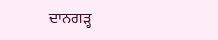ਦਾਨਗੜ੍ਹ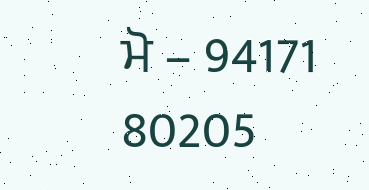ਮੋ – 94171 80205